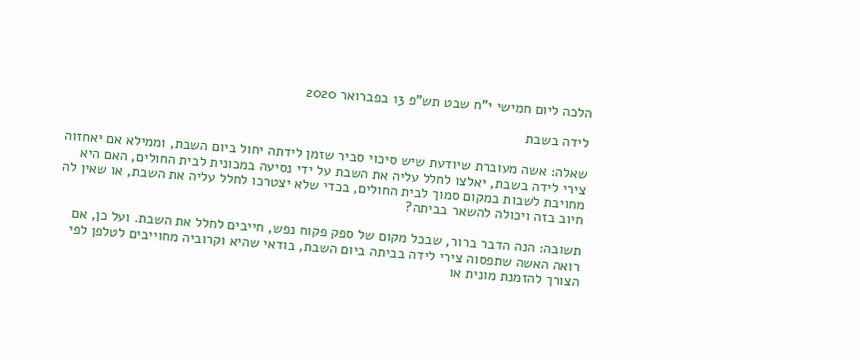הלכה ליום חמישי י"ח שבט תש"פ 13 בפברואר 2020

לידה בשבת

שאלה: אשה מעוברת שיודעת שיש סיכוי סביר שזמן לידתה יחול ביום השבת, וממילא אם יאחזוה צירי לידה בשבת, יאלצו לחלל עליה את השבת על ידי נסיעה במכונית לבית החולים, האם היא מחויבת לשבות במקום סמוך לבית החולים, בכדי שלא יצטרכו לחלל עליה את השבת, או שאין לה חיוב בזה ויכולה להשאר בביתה?

תשובה: הנה הדבר ברור, שבכל מקום של ספק פקוח נפש, חייבים לחלל את השבת. ועל כן, אם רואה האשה שתפסוה צירי לידה בביתה ביום השבת, בודאי שהיא וקרוביה מחוייבים לטלפן לפי הצורך להזמנת מונית או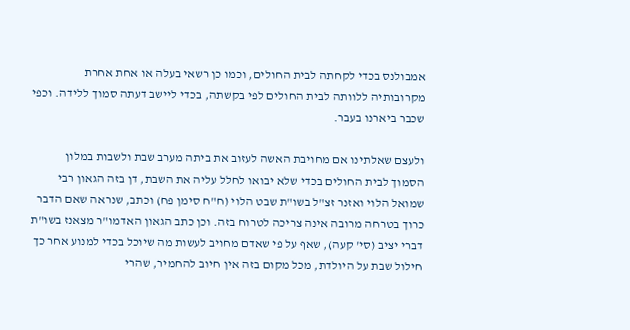אמבולנס בכדי לקחתה לבית החולים, וכמו כן רשאי בעלה או אחת אחרת מקרובותיה ללוותה לבית החולים לפי בקשתה, בכדי ליישב דעתה סמוך ללידה. וכפי שכבר ביארנו בעבר.

ולעצם שאלתינו אם מחויבת האשה לעזוב את ביתה מערב שבת ולשבות במלון הסמוך לבית החולים בכדי שלא יבואו לחלל עליה את השבת, דן בזה הגאון רבי שמואל הלוי ואזנר זצ"ל בשו"ת שבט הלוי (ח"ח סימן פח) וכתב, שנראה שאם הדבר כרוך בטרחה מרובה אינה צריכה לטרוח בזה. וכן כתב הגאון האדמו"ר מצאנז בשו"ת דברי יציב (סי' קעה), שאף על פי שאדם מחויב לעשות מה שיוכל בכדי למנוע אחר כך חילול שבת על היולדת, מכל מקום בזה אין חיוב להחמיר, שהרי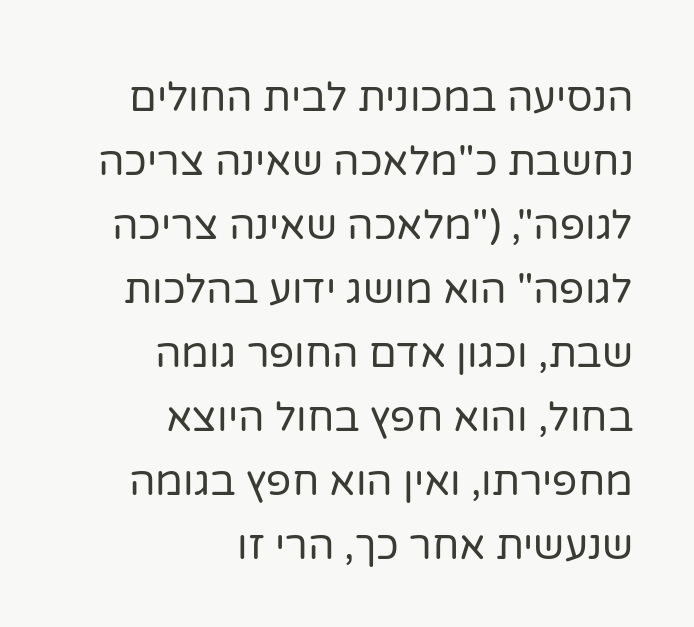הנסיעה במכונית לבית החולים נחשבת כ"מלאכה שאינה צריכה לגופה", ("מלאכה שאינה צריכה לגופה" הוא מושג ידוע בהלכות שבת, וכגון אדם החופר גומה בחול, והוא חפץ בחול היוצא מחפירתו, ואין הוא חפץ בגומה שנעשית אחר כך, הרי זו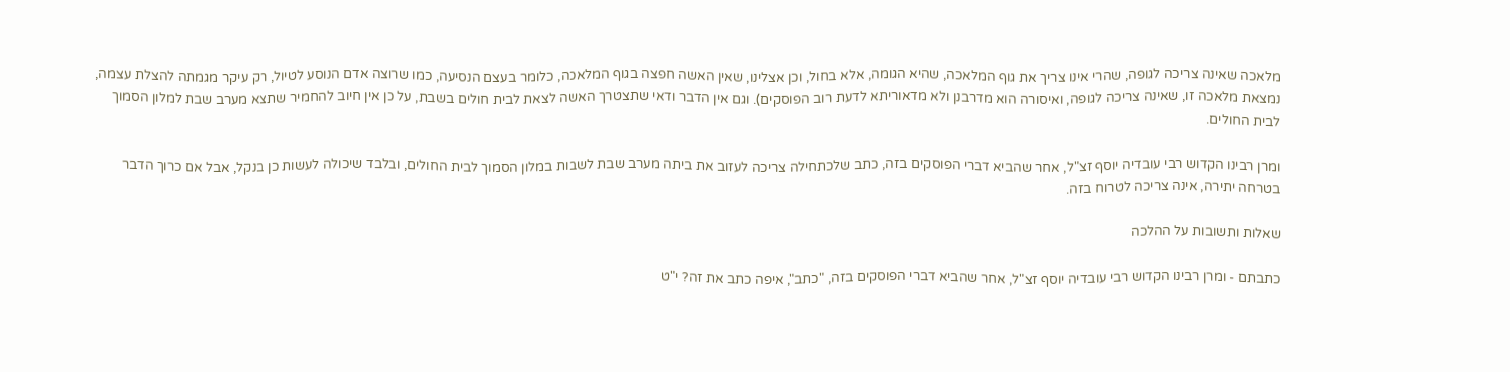מלאכה שאינה צריכה לגופה, שהרי אינו צריך את גוף המלאכה, שהיא הגומה, אלא בחול, וכן אצלינו, שאין האשה חפצה בגוף המלאכה, כלומר בעצם הנסיעה, כמו שרוצה אדם הנוסע לטיול, רק עיקר מגמתה להצלת עצמה, נמצאת מלאכה זו, שאינה צריכה לגופה, ואיסורה הוא מדרבנן ולא מדאוריתא לדעת רוב הפוסקים). וגם אין הדבר ודאי שתצטרך האשה לצאת לבית חולים בשבת, על כן אין חיוב להחמיר שתצא מערב שבת למלון הסמוך לבית החולים.

ומרן רבינו הקדוש רבי עובדיה יוסף זצ"ל, אחר שהביא דברי הפוסקים בזה, כתב שלכתחילה צריכה לעזוב את ביתה מערב שבת לשבות במלון הסמוך לבית החולים, ובלבד שיכולה לעשות כן בנקל, אבל אם כרוך הדבר בטרחה יתירה, אינה צריכה לטרוח בזה.

שאלות ותשובות על ההלכה

כתבתם - ומרן רבינו הקדוש רבי עובדיה יוסף זצ"ל, אחר שהביא דברי הפוסקים בזה, "כתב", איפה כתב את זה? י"ט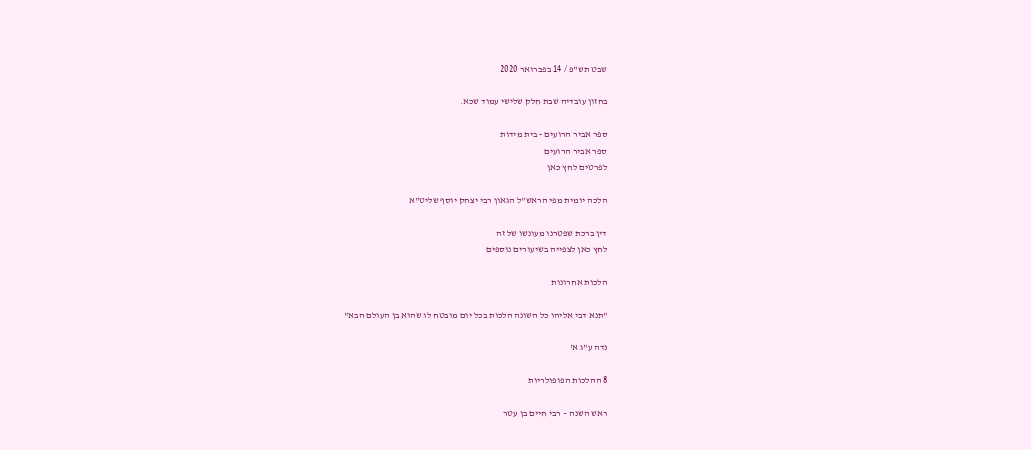שבט תש"פ / 14 בפברואר 2020

בחזון עובדיה שבת חלק שלישי עמוד שכא.

ספר אביר הרועים - בית מידות
ספר אביר הרועים
לפרטים לחץ כאן

הלכה יומית מפי הראש"ל הגאון רבי יצחק יוסף שליט"א

דין ברכת שפטרנו מעונשו של זה
לחץ כאן לצפייה בשיעורים נוספים

הלכות אחרונות

"תנא דבי אליהו כל השונה הלכות בכל יום מובטח לו שהוא בן העולם הבא"

נדה ע"ג א'

8 ההלכות הפופולריות

ראש השנה – רבי חיים בן עטר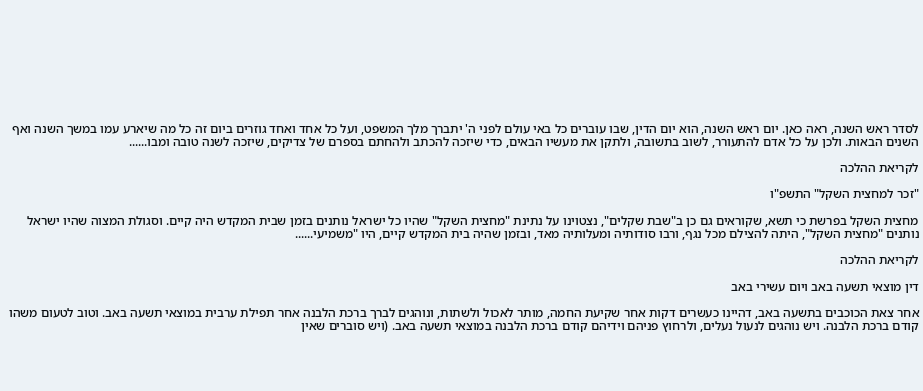לסדר ראש השנה, ראה כאן. יום ראש השנה, הוא יום הדין, שבו עוברים כל באי עולם לפני ה' יתברך מלך המשפט, ועל כל אחד ואחד גוזרים ביום זה כל מה שיארע עמו במשך השנה ואף השנים הבאות. ולכן על כל אדם להתעורר, לשוב בתשובה, ולתקן את מעשיו הבאים, כדי שיזכה להכתב ולהחתם בספרם של צדיקים, שיזכה לשנה טובה ומבו......

לקריאת ההלכה

"זכר למחצית השקל" התשפ"ו

מחצית השקל בפרשת כי תשא, שקוראים גם כן ב"שבת שקלים", נצטוינו על נתינת "מחצית השקל" שהיו כל ישראל נותנים בזמן שבית המקדש היה קיים. וסגולת המצוה שהיו ישראל נותנים "מחצית השקל", היתה להצילם מכל נגף, ורבו סודותיה ומעלותיה מאד, ובזמן שהיה בית המקדש קיים, היו "משמיעי......

לקריאת ההלכה

דין מוצאי תשעה באב ויום עשירי באב

אחר צאת הכוכבים בתשעה באב, דהיינו כעשרים דקות אחר שקיעת החמה, מותר לאכול ולשתות, ונוהגים לברך ברכת הלבנה אחר תפילת ערבית במוצאי תשעה באב. וטוב לטעום משהו קודם ברכת הלבנה. ויש נוהגים לנעול נעלים, ולרחוץ פניהם וידיהם קודם ברכת הלבנה במוצאי תשעה באב. (ויש סוברים שאין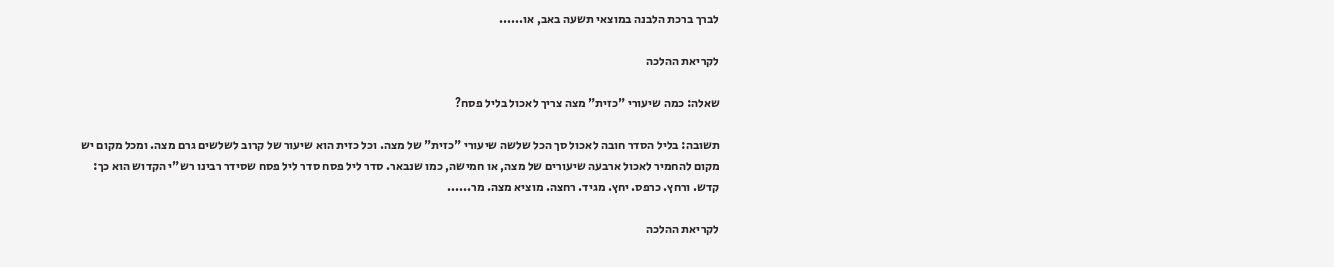לברך ברכת הלבנה במוצאי תשעה באב, או......

לקריאת ההלכה

שאלה: כמה שיעורי "כזית" מצה צריך לאכול בליל פסח?

תשובה: בליל הסדר חובה לאכול סך הכל שלשה שיעורי "כזית" של מצה. וכל כזית הוא שיעור של קרוב לשלשים גרם מצה. ומכל מקום יש מקום להחמיר לאכול ארבעה שיעורים של מצה, או חמישה, כמו שנבאר. סדר ליל פסח סדר ליל פסח שסידר רבינו רש"י הקדוש הוא כך: קדש. ורחץ. כרפס. יחץ. מגיד. רחצה. מוציא מצה. מר......

לקריאת ההלכה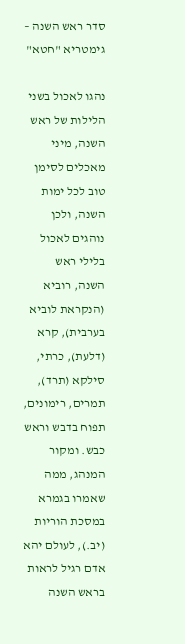סדר ראש השנה – גימטריא "חטא"

נהגו לאכול בשני הלילות של ראש השנה, מיני מאכלים לסימן טוב לכל ימות השנה, ולכן נוהגים לאכול בלילי ראש השנה, רוביא (הנקראת לוביא בערבית), קרא (דלעת), כרתי, סילקא (תרד), תמרים, רימונים, תפוח בדבש וראש כבש. ומקור המנהג, ממה שאמרו בגמרא במסכת הוריות (יב.), לעולם יהא אדם רגיל לראות בראש השנה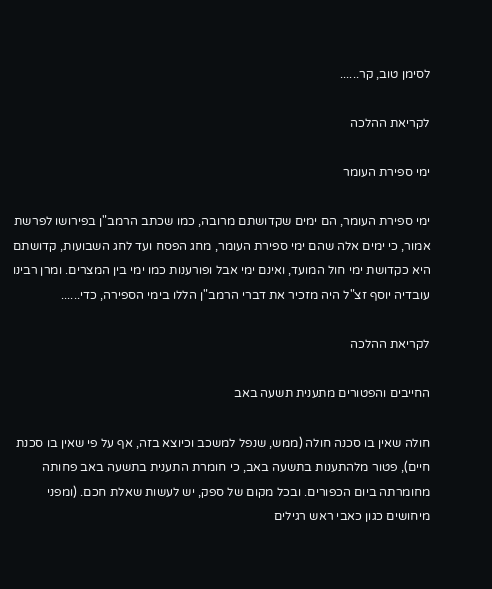לסימן טוב, קר......

לקריאת ההלכה

ימי ספירת העומר

ימי ספירת העומר, הם ימים שקדושתם מרובה, כמו שכתב הרמב"ן בפירושו לפרשת אמור, כי ימים אלה שהם ימי ספירת העומר, מחג הפסח ועד לחג השבועות, קדושתם היא כקדושת ימי חול המועד, ואינם ימי אבל ופורענות כמו ימי בין המצרים. ומרן רבינו עובדיה יוסף זצ"ל היה מזכיר את דברי הרמב"ן הללו בימי הספירה, כדי......

לקריאת ההלכה

החייבים והפטורים מתענית תשעה באב

חולה שאין בו סכנה חולה (ממש, שנפל למשכב וכיוצא בזה, אף על פי שאין בו סכנת חיים), פטור מלהתענות בתשעה באב, כי חומרת התענית בתשעה באב פחותה מחומרתה ביום הכפורים. ובכל מקום של ספק, יש לעשות שאלת חכם. (ומפני מיחושים כגון כאבי ראש רגילים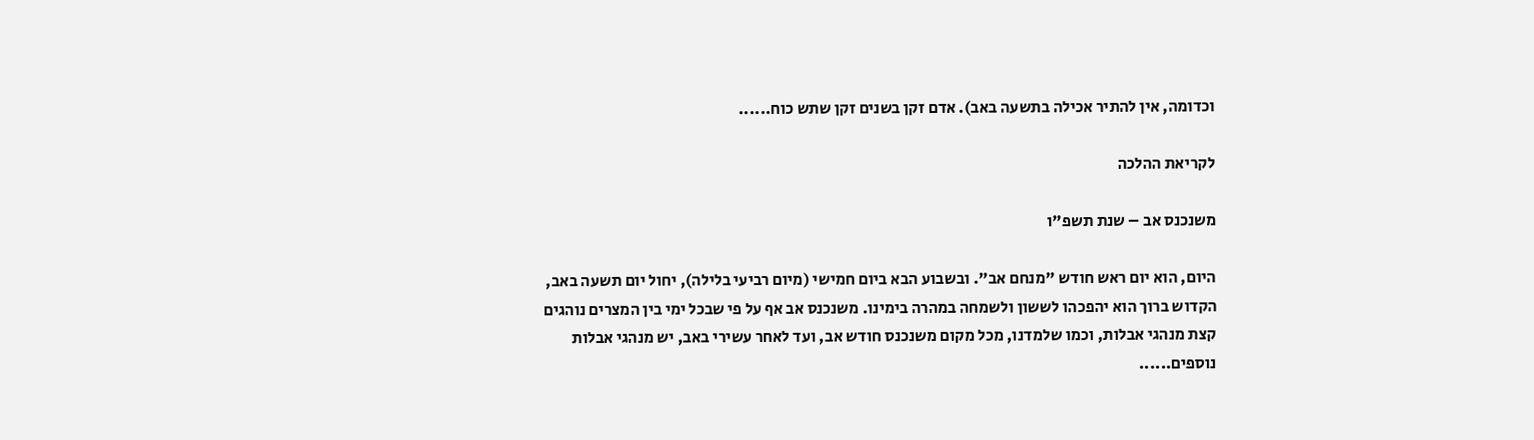וכדומה, אין להתיר אכילה בתשעה באב). אדם זקן בשנים זקן שתש כוח......

לקריאת ההלכה

משנכנס אב – שנת תשפ"ו

היום, הוא יום ראש חודש "מנחם אב". ובשבוע הבא ביום חמישי (מיום רביעי בלילה), יחול יום תשעה באב, הקדוש ברוך הוא יהפכהו לששון ולשמחה במהרה בימינו. משנכנס אב אף על פי שבכל ימי בין המצרים נוהגים קצת מנהגי אבלות, וכמו שלמדנו, מכל מקום משנכנס חודש אב, ועד לאחר עשירי באב, יש מנהגי אבלות נוספים......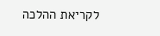לקריאת ההלכה